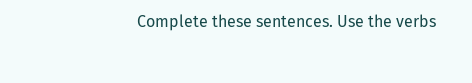Complete these sentences. Use the verbs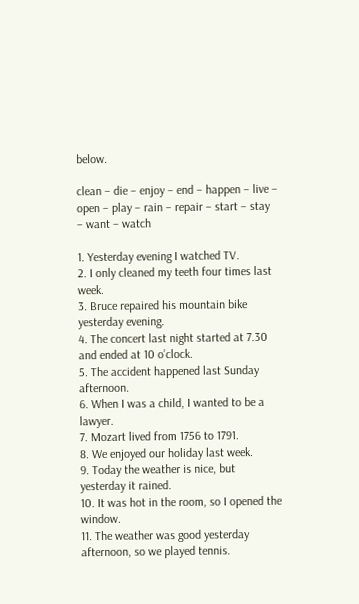below.

clean – die – enjoy – end – happen – live – open – play – rain – repair – start – stay – want – watch

1. Yesterday evening I watched TV.
2. I only cleaned my teeth four times last week.
3. Bruce repaired his mountain bike yesterday evening.
4. The concert last night started at 7.30 and ended at 10 o’clock.
5. The accident happened last Sunday afternoon.
6. When I was a child, I wanted to be a lawyer.
7. Mozart lived from 1756 to 1791.
8. We enjoyed our holiday last week.
9. Today the weather is nice, but yesterday it rained.
10. It was hot in the room, so I opened the window.
11. The weather was good yesterday afternoon, so we played tennis.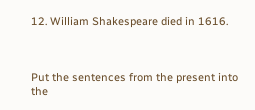12. William Shakespeare died in 1616.



Put the sentences from the present into the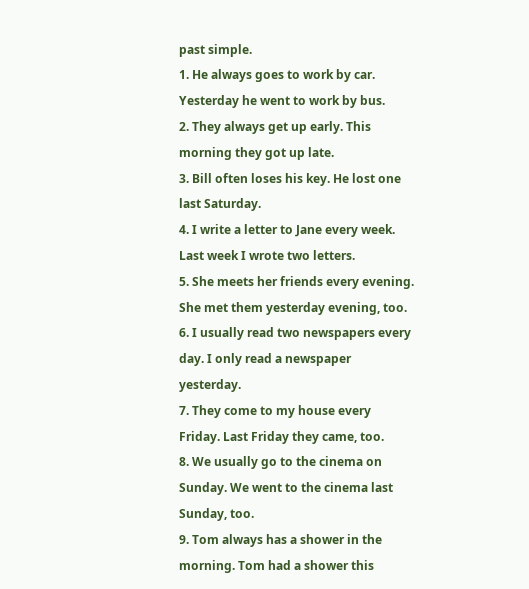past simple.
1. He always goes to work by car. Yesterday he went to work by bus.
2. They always get up early. This morning they got up late.
3. Bill often loses his key. He lost one last Saturday.
4. I write a letter to Jane every week. Last week I wrote two letters.
5. She meets her friends every evening. She met them yesterday evening, too.
6. I usually read two newspapers every day. I only read a newspaper yesterday.
7. They come to my house every Friday. Last Friday they came, too.
8. We usually go to the cinema on Sunday. We went to the cinema last Sunday, too.
9. Tom always has a shower in the morning. Tom had a shower this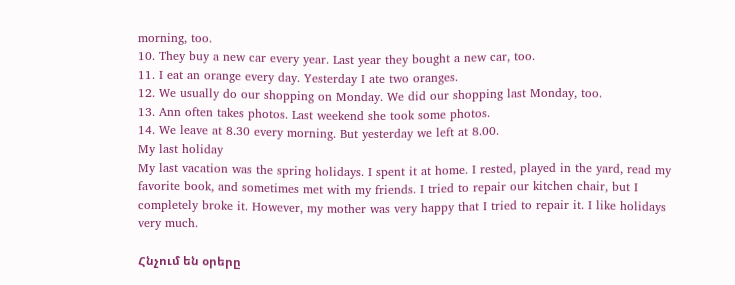morning, too.
10. They buy a new car every year. Last year they bought a new car, too.
11. I eat an orange every day. Yesterday I ate two oranges.
12. We usually do our shopping on Monday. We did our shopping last Monday, too.
13. Ann often takes photos. Last weekend she took some photos.
14. We leave at 8.30 every morning. But yesterday we left at 8.00.
My last holiday
My last vacation was the spring holidays. I spent it at home. I rested, played in the yard, read my favorite book, and sometimes met with my friends. I tried to repair our kitchen chair, but I completely broke it. However, my mother was very happy that I tried to repair it. I like holidays very much.

Հնչում են օրերը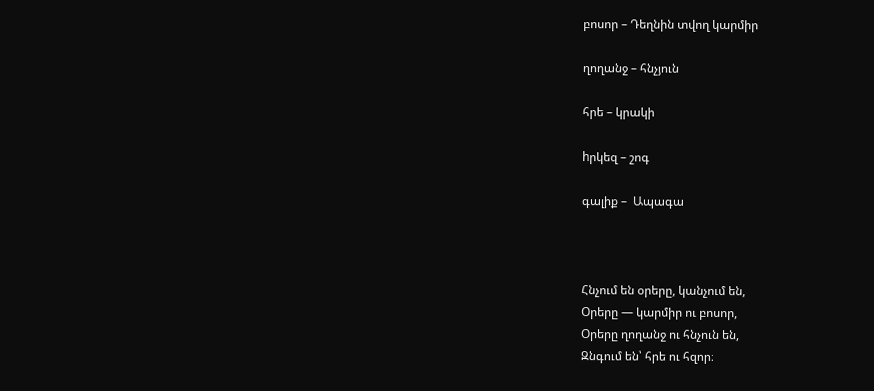բոսոր – Դեղնին տվող կարմիր

ղողանջ – հնչյուն

հրե – կրակի

hրկեզ – շոգ

գալիք –  Ապագա



Հնչում են օրերը, կանչում են,
Օրերը — կարմիր ու բոսոր,
Օրերը ղողանջ ու հնչուն են,
Զնգում են՝ հրե ու հզոր։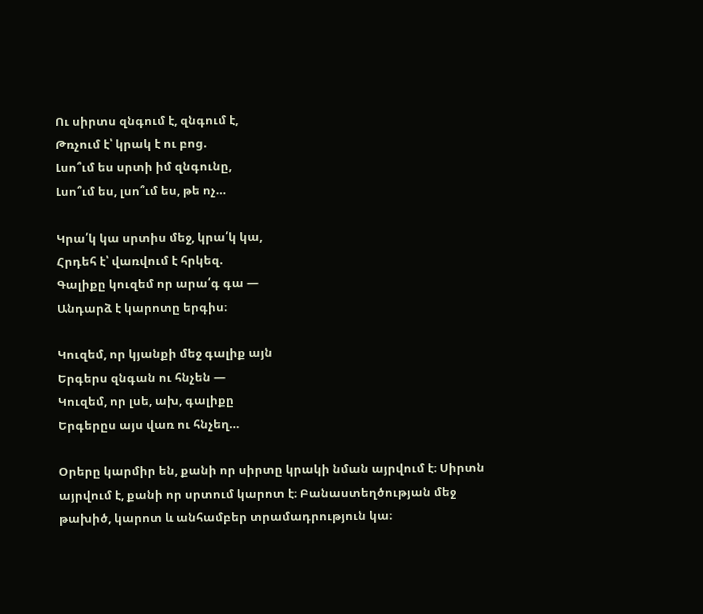Ու սիրտս զնգում է, զնգում է,
Թռչում է՝ կրակ է ու բոց.
Լսո՞ւմ ես սրտի իմ զնգունը,
Լսո՞ւմ ես, լսո՞ւմ ես, թե ոչ…

Կրա՛կ կա սրտիս մեջ, կրա՛կ կա,
Հրդեհ է՝ վառվում է հրկեզ.
Գալիքը կուզեմ որ արա՛գ գա —
Անդարձ է կարոտը երգիս։

Կուզեմ, որ կյանքի մեջ գալիք այն
Երգերս զնգան ու հնչեն —
Կուզեմ, որ լսե, ախ, գալիքը
Երգերըս այս վառ ու հնչեղ…

Օրերը կարմիր են, քանի որ սիրտը կրակի նման այրվում է։ Սիրտն այրվում է, քանի որ սրտում կարոտ է։ Բանաստեղծության մեջ թախիծ, կարոտ և անհամբեր տրամադրություն կա։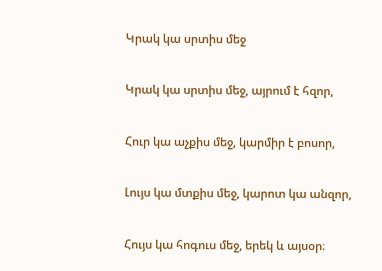Կրակ կա սրտիս մեջ

Կրակ կա սրտիս մեջ, այրում է հզոր,

Հուր կա աչքիս մեջ, կարմիր է բոսոր,

Լույս կա մտքիս մեջ, կարոտ կա անզոր,

Հույս կա հոգուս մեջ, երեկ և այսօր։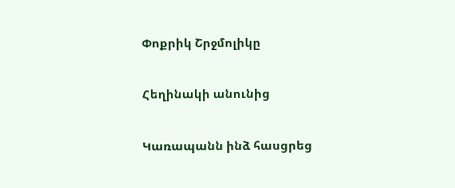Փոքրիկ Շրջմոլիկը

Հեղինակի անունից

Կառապանն ինձ հասցրեց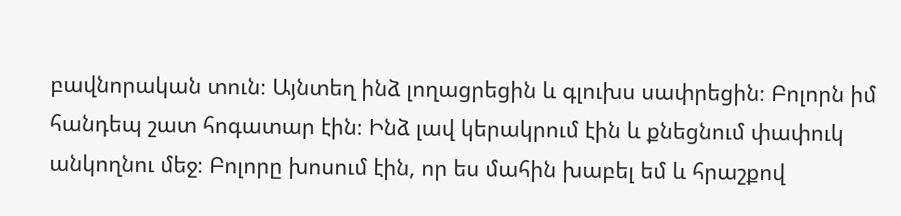բավնորական տուն։ Այնտեղ ինձ լողացրեցին և գլուխս սափրեցին։ Բոլորն իմ հանդեպ շատ հոգատար էին։ Ինձ լավ կերակրում էին և քնեցնում փափուկ անկողնու մեջ։ Բոլորը խոսում էին, որ ես մահին խաբել եմ և հրաշքով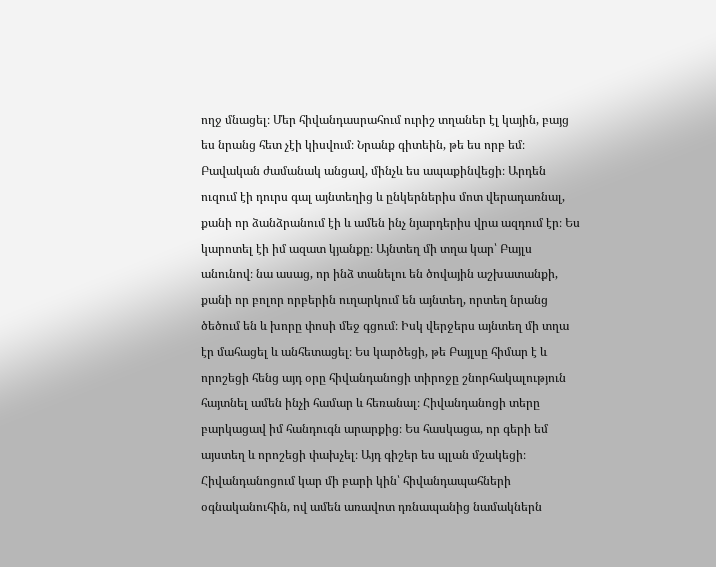ողջ մնացել։ Մեր հիվանդասրահում ուրիշ տղաներ էլ կային, բայց ես նրանց հետ չէի կիսվում։ Նրանք գիտեին, թե ես որբ եմ։ Բավական ժամանակ անցավ, մինչև ես ապաքինվեցի։ Արդեն ուզում էի դուրս գալ այնտեղից և ընկերներիս մոտ վերադառնալ, քանի որ ձանձրանում էի և ամեն ինչ նյարդերիս վրա ազդում էր։ Ես կարոտել էի իմ ազատ կյանքը։ Այնտեղ մի տղա կար՝ Բայլս անունով։ նա ասաց, որ ինձ տանելու են ծովային աշխատանքի, քանի որ բոլոր որբերին ուղարկում են այնտեղ, որտեղ նրանց ծեծում են և խորը փոսի մեջ գցում։ Իսկ վերջերս այնտեղ մի տղա էր մահացել և անհետացել։ Ես կարծեցի, թե Բայլսը հիմար է և որոշեցի հենց այդ օրը հիվանդանոցի տիրոջը շնորհակալություն հայտնել ամեն ինչի համար և հեռանալ։ Հիվանդանոցի տերը բարկացավ իմ հանդուգն արարքից։ Ես հասկացա, որ գերի եմ այստեղ և որոշեցի փախչել։ Այդ գիշեր ես պլան մշակեցի։ Հիվանդանոցում կար մի բարի կին՝ հիվանդապահների օգնականուհին, ով ամեն առավոտ դռնապանից նամակներն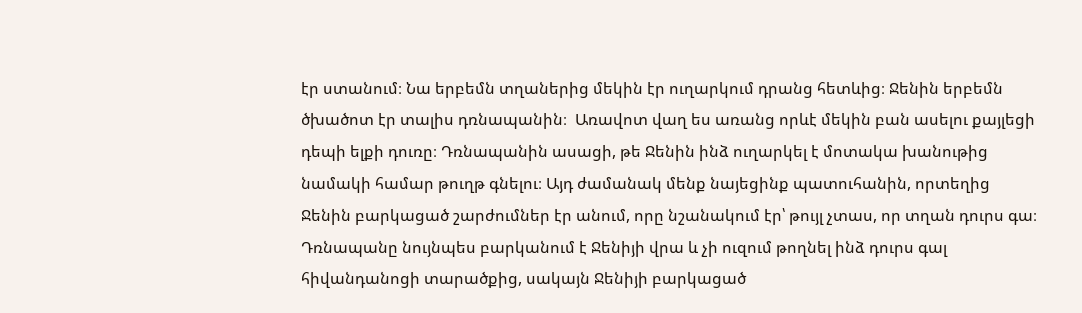էր ստանում։ Նա երբեմն տղաներից մեկին էր ուղարկում դրանց հետևից։ Ջենին երբեմն ծխածոտ էր տալիս դռնապանին։  Առավոտ վաղ ես առանց որևէ մեկին բան ասելու քայլեցի դեպի ելքի դուռը։ Դռնապանին ասացի, թե Ջենին ինձ ուղարկել է մոտակա խանութից նամակի համար թուղթ գնելու։ Այդ ժամանակ մենք նայեցինք պատուհանին, որտեղից Ջենին բարկացած շարժումներ էր անում, որը նշանակում էր՝ թույլ չտաս, որ տղան դուրս գա։ Դռնապանը նույնպես բարկանում է Ջենիյի վրա և չի ուզում թողնել ինձ դուրս գալ հիվանդանոցի տարածքից, սակայն Ջենիյի բարկացած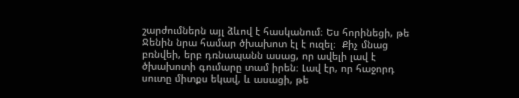շարժումներն այլ ձևով է հասկանում։ Ես հորինեցի, թե Ջենին նրա համար ծխախոտ էլ է ուզել։  Քիչ մնաց բռնվեի, երբ դռնապանն ասաց, որ ավելի լավ է ծխախոտի գումարը տամ իրեն։ Լավ էր, որ հաջորդ սուտը միտքս եկավ, և ասացի, թե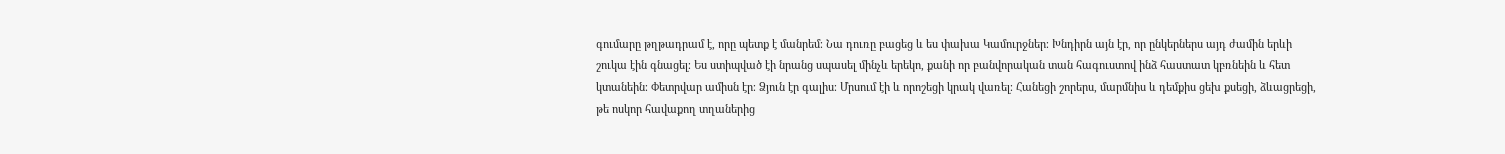գումարը թղթադրամ է, որը պետք է մանրեմ։ Նա դուռը բացեց և ես փախա Կամուրջներ։ Խնդիրն այն էր, որ ընկերներս այդ ժամին երևի շուկա էին գնացել։ Ես ստիպված էի նրանց սպասել մինչև երեկո, քանի որ բանվորական տան հագուստով ինձ հաստատ կբռնեին և հետ կտանեին։ Փետրվար ամիսն էր։ Ձյուն էր գալիս։ Մրսում էի և որոշեցի կրակ վառել։ Հանեցի շորերս, մարմնիս և դեմքիս ցեխ քսեցի, ձևացրեցի, թե ոսկոր հավաքող տղաներից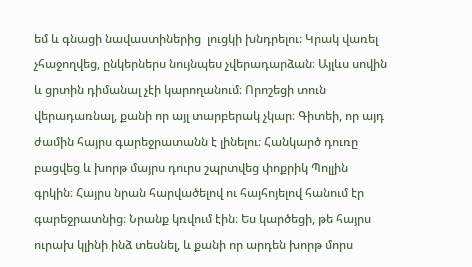եմ և գնացի նավաստիներից  լուցկի խնդրելու։ Կրակ վառել չհաջողվեց, ընկերներս նույնպես չվերադարձան։ Այլևս սովին և ցրտին դիմանալ չէի կարողանում։ Որոշեցի տուն վերադառնալ, քանի որ այլ տարբերակ չկար։ Գիտեի, որ այդ ժամին հայրս գարեջրատանն է լինելու։ Հանկարծ դուռը բացվեց և խորթ մայրս դուրս շպրտվեց փոքրիկ Պոլլին գրկին։ Հայրս նրան հարվածելով ու հայհոյելով հանում էր գարեջրատնից։ Նրանք կռվում էին։ Ես կարծեցի, թե հայրս ուրախ կլինի ինձ տեսնել, և քանի որ արդեն խորթ մորս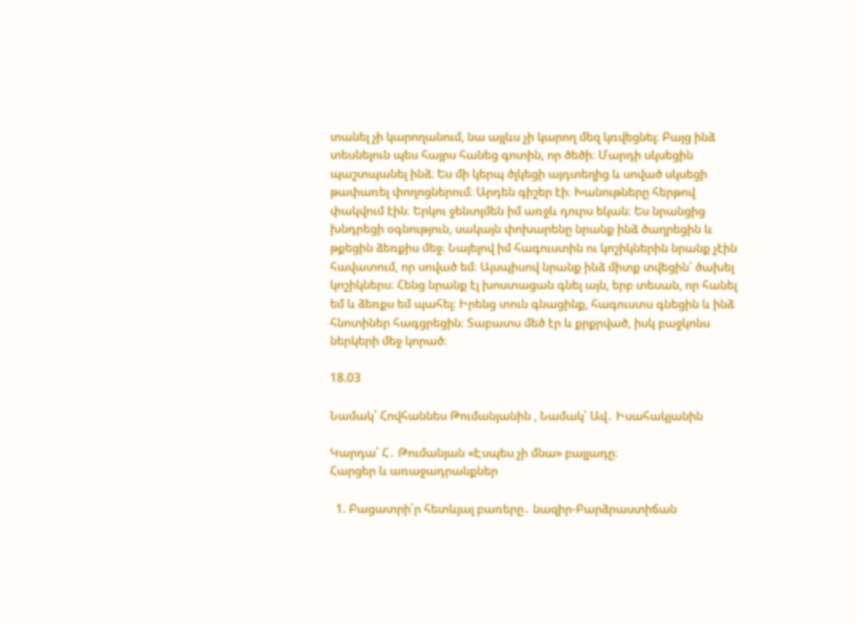տանել չի կարողանում, նա այլևս չի կարող մեզ կռվեցնել։ Բայց ինձ տեսնելուն պես հայրս հանեց գոտին, որ ծեծի։ Մարդի սկսեցին պաշտպանել ինձ։ Ես մի կերպ ծլկեցի այդտեղից և սոված սկսեցի թափառել փողոցներում։ Արդեն գիշեր էի։ Խանութները հերթով փակվում էին։ Երկու ջենտլմեն իմ առջև դուրս եկան։ Ես նրանցից խնդրեցի օգնություն, սակայն փոխարենը նրանք ինձ ծաղրեցին և թքեցին ձեռքիս մեջ։ Նայելով իմ հագուստին ու կոշիկներին նրանք չէին հավատում, որ սոված եմ։ Այսպիսով նրանք ինձ միտք տվեցին՝ ծախել կոշիկներս։ Հենց նրանք էլ խոստացան գնել այն, երբ տեսան, որ հանել եմ և ձեռքս եմ պահել։ Իրենց տուն գնացինք, հագուստս գնեցին և ինձ հնոտիներ հագցրեցին։ Տաբատս մեծ էր և քրքրված, իսկ բաջկոնս ներկերի մեջ կորած։

18.03

Նամակ՝ Հովհաննես Թումանյանին , Նամակ՝ Ավ․ Իսահակյանին

Կարդա՛ Հ․ Թումանյան «Էսպես չի մնա» բալլադը։
Հարցեր և առաջադրանքներ

  1. Բացատրի՛ր հետևյալ բառերը․ նազիր-Բարձրաստիճան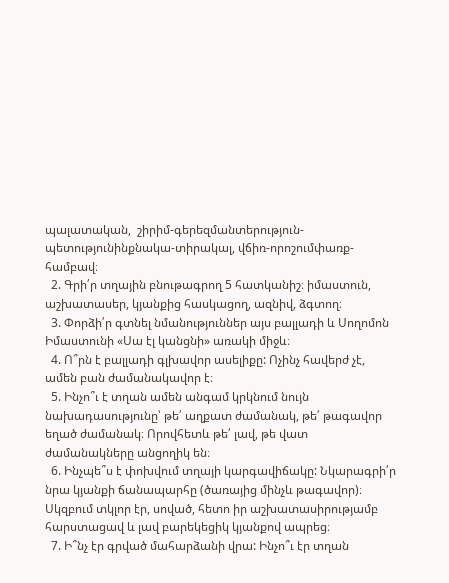պալատական,  շիրիմ-գերեզմանտերություն-պետությունինքնակա-տիրակալ, վճիռ-որոշումփառք-համբավ։
  2. Գրի՛ր տղային բնութագրող 5 հատկանիշ։ իմաստուն, աշխատասեր, կյանքից հասկացող, ազնիվ, ձգտող։
  3. Փորձի՛ր գտնել նմանություններ այս բալլադի և Սողոմոն Իմաստունի «Սա էլ կանցնի» առակի միջև։
  4. Ո՞րն է բալլադի գլխավոր ասելիքը: Ոչինչ հավերժ չէ, ամեն բան ժամանակավոր է։
  5. Ինչո՞ւ է տղան ամեն անգամ կրկնում նույն նախադասությունը՝ թե՛ աղքատ ժամանակ, թե՛ թագավոր եղած ժամանակ։ Որովհետև թե՛ լավ, թե վատ ժամանակները անցողիկ են։
  6. Ինչպե՞ս է փոխվում տղայի կարգավիճակը: Նկարագրի՛ր նրա կյանքի ճանապարհը (ծառայից մինչև թագավոր)։ Սկզբում տկլոր էր, սոված, հետո իր աշխատասիրությամբ հարստացավ և լավ բարեկեցիկ կյանքով ապրեց։
  7. Ի՞նչ էր գրված մահարձանի վրա: Ինչո՞ւ էր տղան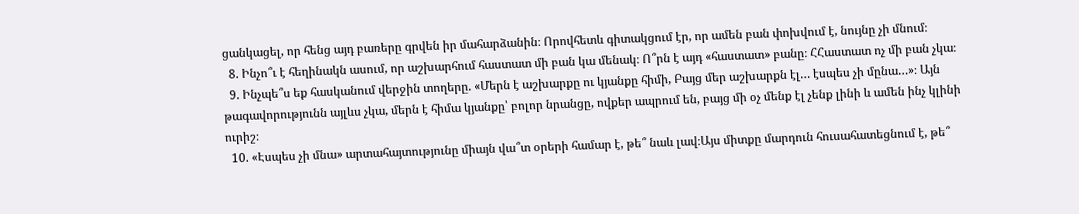ցանկացել, որ հենց այդ բառերը գրվեն իր մահարձանին։ Որովհետև գիտակցում էր, որ ամեն բան փոխվում է, նույնը չի մնում։
  8. Ինչո՞ւ է հեղինակն ասում, որ աշխարհում հաստատ մի բան կա մենակ։ Ո՞րն է այդ «հաստատ» բանը։ ՀՀաստատ ոչ մի բան չկա։
  9. Ինչպե՞ս եք հասկանում վերջին տողերը. «Մերն է աշխարքը ու կյանքը հիմի, Բայց մեր աշխարքն էլ… էսպես չի մընա…»։ Այն թագավորությունն այլևս չկա, մերն է հիմա կյանքը՝ բոլոր նրանցը, ովքեր ապրում են, բայց մի օչ մենք էլ չենք լինի և ամեն ինչ կլինի ուրիշ։
  10. «Էսպես չի մնա» արտահայտությունը միայն վա՞տ օրերի համար է, թե՞ նաև լավ։Այս միտքը մարդուն հուսահատեցնում է, թե՞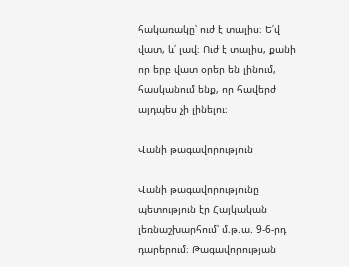հակառակը՝ ուժ է տալիս։ Ե՛վ վատ, և՛ լավ։ Ուժ է տալիս, քանի որ երբ վատ օրեր են լինում, հասկանում ենք, որ հավերժ այդպես չի լինելու։

Վանի թագավորություն

Վանի թագավորությունը պետություն էր Հայկական լեռնաշխարհում՝ մ.թ.ա. 9-6-րդ դարերում։ Թագավորության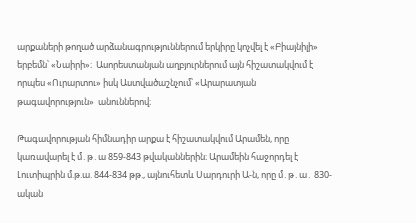արքաների թողած արձանագրություններում երկիրը կոչվել է «Բիայնիլի» երբեմն՝ «Նաիրի»։  Ասորեստանյան աղբյուրներում այն հիշատակվում է որպես «Ուրարտու» իսկ Աստվածաշնչում՝ «Արարատյան թագավորություն»  անուններով։

Թագավորության հիմնադիր արքա է հիշատակվում Արամեն, որը կառավարել է մ․թ․ա 859-843 թվականներին։ Արամեին հաջորդել է Լուտիպրին մ.թ.ա. 844-834 թթ., այնուհետև Սարդուրի Ա-ն, որը մ․թ․ա․ 830-ական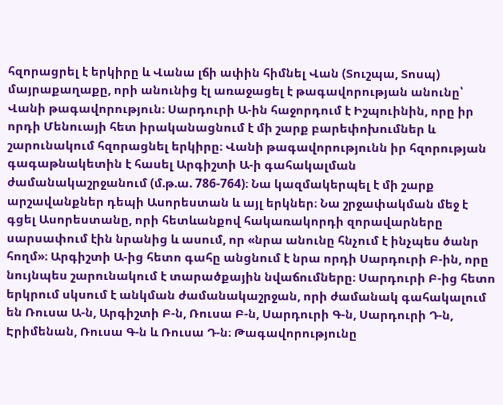հզորացրել է երկիրը և Վանա լճի ափին հիմնել Վան (Տուշպա, Տոսպ) մայրաքաղաքը, որի անունից էլ առաջացել է թագավորության անունը՝ Վանի թագավորություն։ Սարդուրի Ա-ին հաջորդում է Իշպուինին, որը իր որդի Մենուայի հետ իրականացնում է մի շարք բարեփոխումներ և շարունակում հզորացնել երկիրը։ Վանի թագավորությունն իր հզորության գագաթնակետին է հասել Արգիշտի Ա-ի գահակալման ժամանակաշրջանում (մ.թ.ա. 786-764)։ Նա կազմակերպել է մի շարք արշավանքներ դեպի Ասորեստան և այլ երկներ։ Նա շրջափակման մեջ է գցել Ասորեստանը, որի հետևանքով հակառակորդի զորավարները սարսափում էին նրանից և ասում, որ «նրա անունը հնչում է ինչպես ծանր հողմ»։ Արգիշտի Ա-ից հետո գահը անցնում է նրա որդի Սարդուրի Բ-ին, որը նույնպես շարունակում է տարածքային նվաճումները։ Սարդուրի Բ-ից հետո երկրում սկսում է անկման ժամանակաշրջան, որի ժամանակ գահակալում են Ռուսա Ա-ն, Արգիշտի Բ-ն, Ռուսա Բ-ն, Սարդուրի Գ-ն, Սարդուրի Դ-ն, Էրիմենան, Ռուսա Գ-ն և Ռուսա Դ-ն։ Թագավորությունը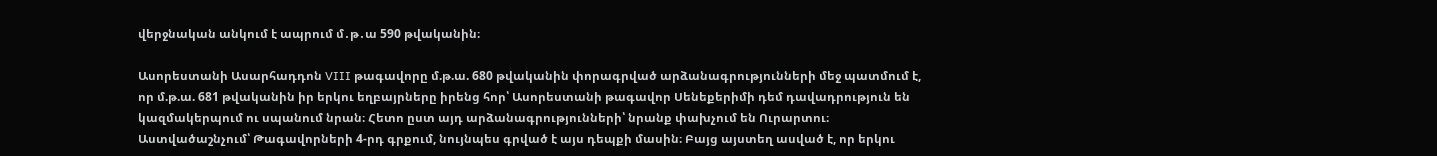վերջնական անկում է ապրում մ․թ․ա 590 թվականին։

Ասորեստանի Ասարհադդոն VIII թագավորը մ.թ.ա. 680 թվականին փորագրված արձանագրությունների մեջ պատմում է, որ մ.թ.ա. 681 թվականին իր երկու եղբայրները իրենց հոր՝ Ասորեստանի թագավոր Սենեքերիմի դեմ դավադրություն են կազմակերպում ու սպանում նրան։ Հետո ըստ այդ արձանագրությունների՝ նրանք փախչում են Ուրարտու։ Աստվածաշնչում՝ Թագավորների 4-րդ գրքում, նույնպես գրված է այս դեպքի մասին։ Բայց այստեղ ասված է, որ երկու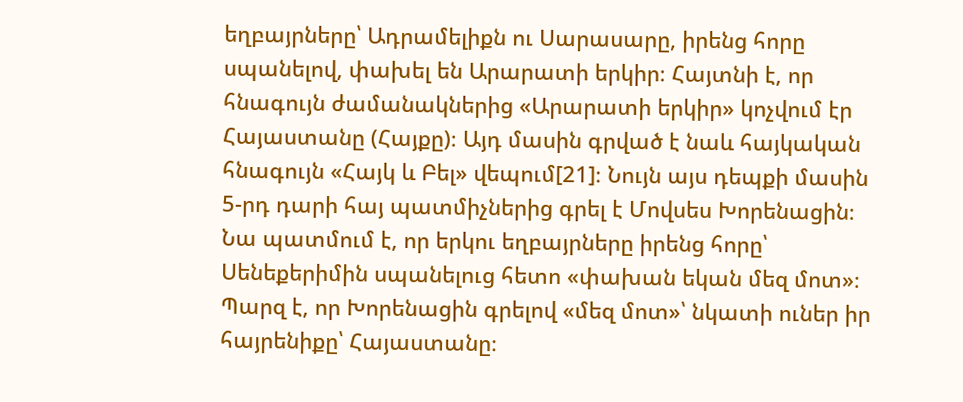եղբայրները՝ Ադրամելիքն ու Սարասարը, իրենց հորը սպանելով, փախել են Արարատի երկիր։ Հայտնի է, որ հնագույն ժամանակներից «Արարատի երկիր» կոչվում էր Հայաստանը (Հայքը)։ Այդ մասին գրված է նաև հայկական հնագույն «Հայկ և Բել» վեպում[21]։ Նույն այս դեպքի մասին 5-րդ դարի հայ պատմիչներից գրել է Մովսես Խորենացին։ Նա պատմում է, որ երկու եղբայրները իրենց հորը՝ Սենեքերիմին սպանելուց հետո «փախան եկան մեզ մոտ»։ Պարզ է, որ Խորենացին գրելով «մեզ մոտ»՝ նկատի ուներ իր հայրենիքը՝ Հայաստանը։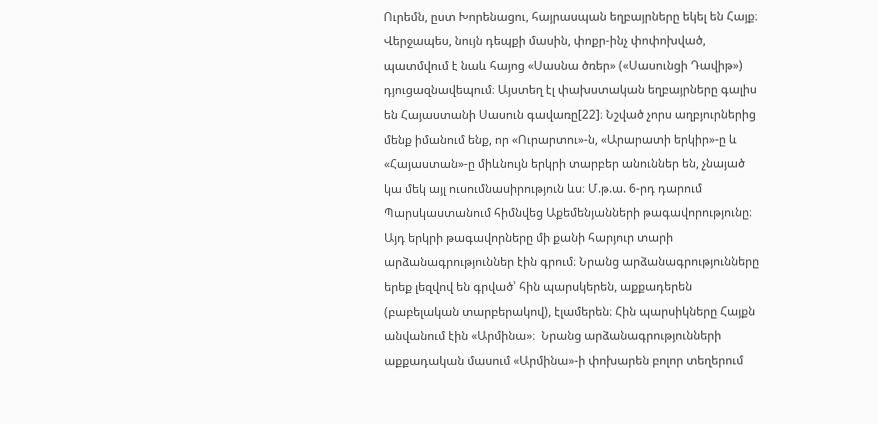Ուրեմն, ըստ Խորենացու, հայրասպան եղբայրները եկել են Հայք։ Վերջապես, նույն դեպքի մասին, փոքր-ինչ փոփոխված, պատմվում է նաև հայոց «Սասնա ծռեր» («Սասունցի Դավիթ») դյուցազնավեպում։ Այստեղ էլ փախստական եղբայրները գալիս են Հայաստանի Սասուն գավառը[22]։ Նշված չորս աղբյուրներից մենք իմանում ենք, որ «Ուրարտու»-ն, «Արարատի երկիր»-ը և «Հայաստան»-ը միևնույն երկրի տարբեր անուններ են, չնայած կա մեկ այլ ուսումնասիրություն ևս։ Մ.թ.ա. 6-րդ դարում Պարսկաստանում հիմնվեց Աքեմենյանների թագավորությունը։ Այդ երկրի թագավորները մի քանի հարյուր տարի արձանագրություններ էին գրում։ Նրանց արձանագրությունները երեք լեզվով են գրված՝ հին պարսկերեն, աքքադերեն (բաբելական տարբերակով), էլամերեն։ Հին պարսիկները Հայքն անվանում էին «Արմինա»։  Նրանց արձանագրությունների աքքադական մասում «Արմինա»-ի փոխարեն բոլոր տեղերում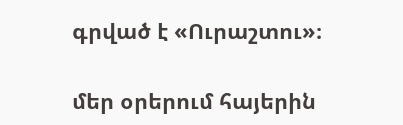գրված է «Ուրաշտու»։

մեր օրերում հայերին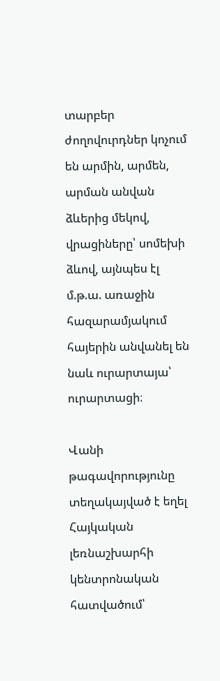տարբեր ժողովուրդներ կոչում են արմին, արմեն, արման անվան ձևերից մեկով, վրացիները՝ սոմեխի ձևով, այնպես էլ մ.թ.ա. առաջին հազարամյակում հայերին անվանել են նաև ուրարտայա՝ ուրարտացի։

Վանի թագավորությունը տեղակայված է եղել Հայկական լեռնաշխարհի կենտրոնական հատվածում՝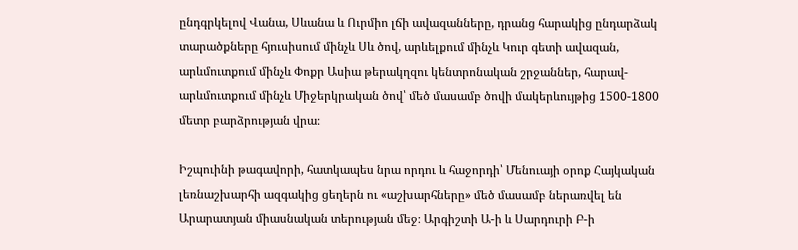ընդգրկելով Վանա, Սևանա և Ուրմիո լճի ավազանները, դրանց հարակից ընդարձակ տարածքները հյուսիսում մինչև Սև ծով, արևելքում մինչև Կուր գետի ավազան, արևմուտքում մինչև Փոքր Ասիա թերակղզու կենտրոնական շրջաններ, հարավ-արևմուտքում մինչև Միջերկրական ծով՝ մեծ մասամբ ծովի մակերևույթից 1500-1800 մետր բարձրության վրա։

Իշպուինի թագավորի, հատկապես նրա որդու և հաջորդի՝ Մենուայի օրոք Հայկական լեռնաշխարհի ազգակից ցեղերն ու «աշխարհները» մեծ մասամբ ներառվել են Արարատյան միասնական տերության մեջ։ Արգիշտի Ա-ի և Սարդուրի Բ-ի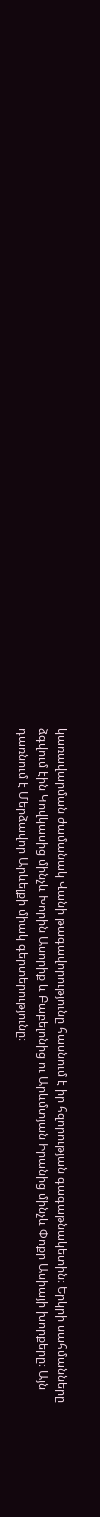կառավարման ժամանակ Վանի թագավորությունը հասնում է իր հզորության գագաթնակետին։ Երկրի սահմանները ձգվում էին Կովկասից մինչև Խորին Ասորիք և Բաբելոնից ու Արևմտյան Իրանից մինչև Փոքր Ասիայի խորքերը։ Այն դառնում է Մերձավոր Արևելքի միակ գերտերությունը։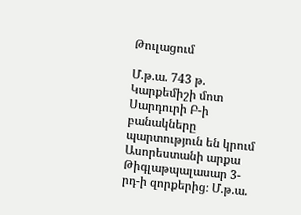Թուլացում

Մ.թ.ա. 743 թ. Կարքեմիշի մոտ Սարդուրի Բ-ի բանակները պարտություն են կրում Ասորեստանի արքա Թիգլաթպալասար 3-րդ-ի զորքերից։ Մ.թ.ա.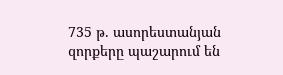735 թ. ասորեստանյան զորքերը պաշարում են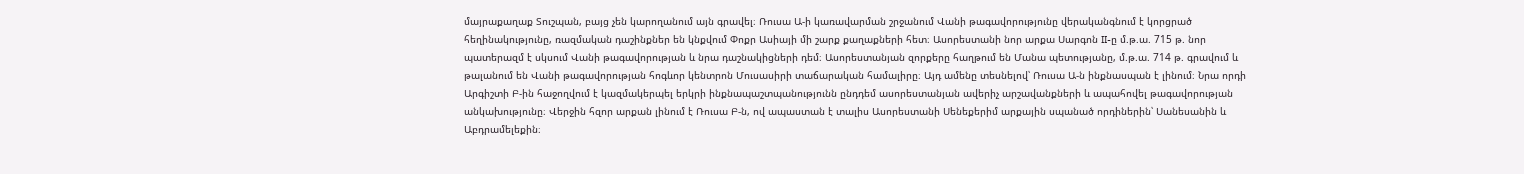մայրաքաղաք Տուշպան, բայց չեն կարողանում այն գրավել։ Ռուսա Ա-ի կառավարման շրջանում Վանի թագավորությունը վերականգնում է կորցրած հեղինակությունը, ռազմական դաշինքներ են կնքվում Փոքր Ասիայի մի շարք քաղաքների հետ։ Ասորեստանի նոր արքա Սարգոն II-ը մ.թ.ա. 715 թ. նոր պատերազմ է սկսում Վանի թագավորության և նրա դաշնակիցների դեմ։ Ասորեստանյան զորքերը հաղթում են Մանա պետությանը, մ.թ.ա. 714 թ. գրավում և թալանում են Վանի թագավորության հոգևոր կենտրոն Մուսասիրի տաճարական համալիրը։ Այդ ամենը տեսնելով՝ Ռուսա Ա-ն ինքնասպան է լինում։ Նրա որդի Արգիշտի Բ-ին հաջողվում է կազմակերպել երկրի ինքնապաշտպանությունն ընդդեմ ասորեստանյան ավերիչ արշավանքների և ապահովել թագավորության անկախությունը։ Վերջին հզոր արքան լինում է Ռուսա Բ-ն, ով ապաստան է տալիս Ասորեստանի Սենեքերիմ արքային սպանած որդիներին՝ Սանեսանին և Աբդրամելեքին։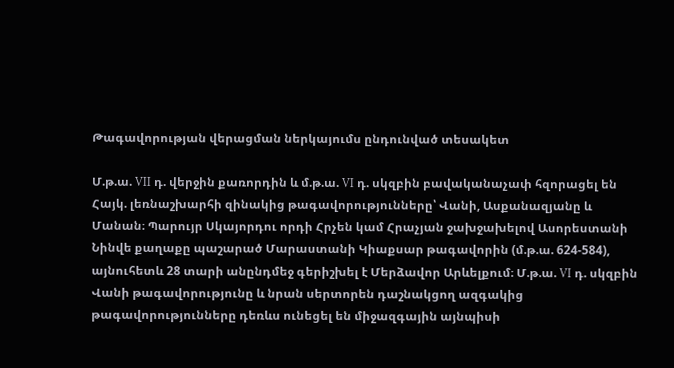Թագավորության վերացման ներկայումս ընդունված տեսակետ

Մ.թ.ա. VII դ. վերջին քառորդին և մ.թ.ա. VI դ. սկզբին բավականաչափ հզորացել են Հայկ. լեռնաշխարհի զինակից թագավորությունները՝ Վանի, Ասքանազյանը և Մանան։ Պարույր Սկայորդու որդի Հրչեն կամ Հրաչյան ջախջախելով Ասորեստանի Նինվե քաղաքը պաշարած Մարաստանի Կիաքսար թագավորին (մ.թ.ա. 624-584), այնուհետև 28 տարի անընդմեջ գերիշխել է Մերձավոր Արևելքում։ Մ.թ.ա. VI դ. սկզբին Վանի թագավորությունը և նրան սերտորեն դաշնակցող ազգակից թագավորությունները դեռևս ունեցել են միջազգային այնպիսի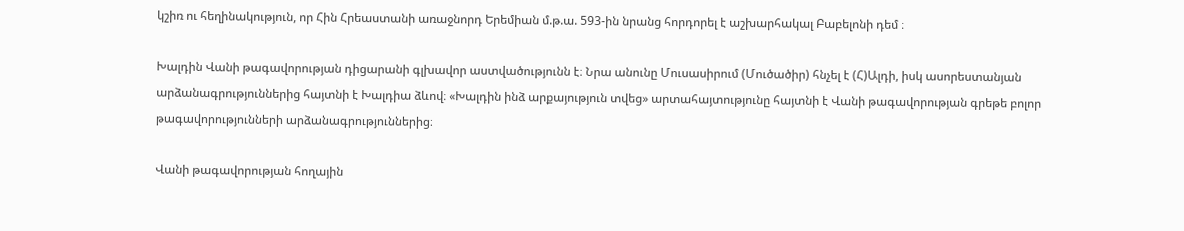կշիռ ու հեղինակություն, որ Հին Հրեաստանի առաջնորդ Երեմիան մ.թ.ա. 593-ին նրանց հորդորել է աշխարհակալ Բաբելոնի դեմ ։

Խալդին Վանի թագավորության դիցարանի գլխավոր աստվածությունն է։ Նրա անունը Մուսասիրում (Մուծածիր) հնչել է (Հ)Ալդի, իսկ ասորեստանյան արձանագրություններից հայտնի է Խալդիա ձևով։ «Խալդին ինձ արքայություն տվեց» արտահայտությունը հայտնի է Վանի թագավորության գրեթե բոլոր թագավորությունների արձանագրություններից։

Վանի թագավորության հողային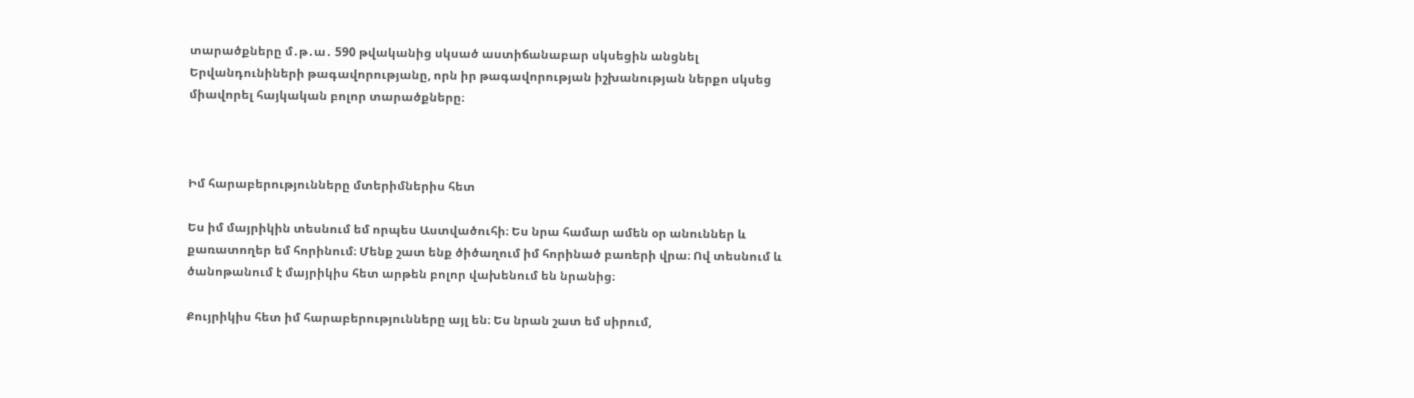տարածքները մ․թ․ա․ 590 թվականից սկսած աստիճանաբար սկսեցին անցնել Երվանդունիների թագավորությանը, որն իր թագավորության իշխանության ներքո սկսեց միավորել հայկական բոլոր տարածքները։



Իմ հարաբերությունները մտերիմներիս հետ

Ես իմ մայրիկին տեսնում եմ որպես Աստվածուհի։ Ես նրա համար ամեն օր անուններ և քառատողեր եմ հորինում։ Մենք շատ ենք ծիծաղում իմ հորինած բառերի վրա։ Ով տեսնում և ծանոթանում է մայրիկիս հետ արթեն բոլոր վախենում են նրանից։

Քույրիկիս հետ իմ հարաբերությունները այլ են։ Ես նրան շատ եմ սիրում,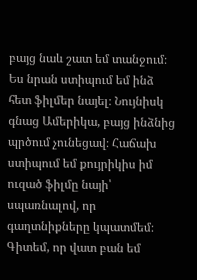բայց նաև շատ եմ տանջում։ Ես նրան ստիպում եմ ինձ հետ ֆիլմեր նայել։ Նույնիսկ գնաց Ամերիկա, բայց ինձնից պրծում չունեցավ։ Հաճախ ստիպում եմ քույրիկիս իմ ուզած ֆիլմը նայի՝ սպառնալով, որ գաղտնիքները կպատմեմ։ Գիտեմ, որ վատ բան եմ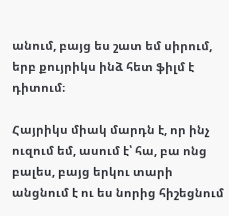անում, բայց ես շատ եմ սիրում, երբ քույրիկս ինձ հետ ֆիլմ է դիտում։

Հայրիկս միակ մարդն է, որ ինչ ուզում եմ, ասում է՝ հա, բա ոնց բալես, բայց երկու տարի անցնում է ու ես նորից հիշեցնում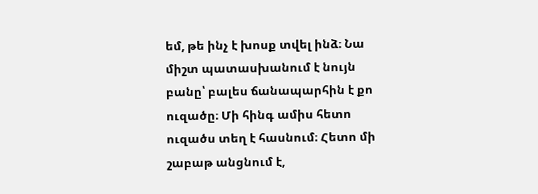եմ, թե ինչ է խոսք տվել ինձ։ Նա միշտ պատասխանում է նույն բանը՝ բալես ճանապարհին է քո ուզածը։ Մի հինգ ամիս հետո ուզածս տեղ է հասնում։ Հետո մի շաբաթ անցնում է,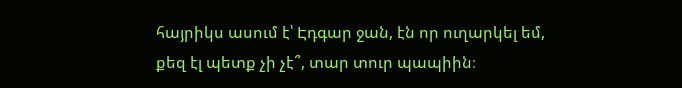հայրիկս ասում է՝ Էդգար ջան, էն որ ուղարկել եմ, քեզ էլ պետք չի չէ՞, տար տուր պապիին։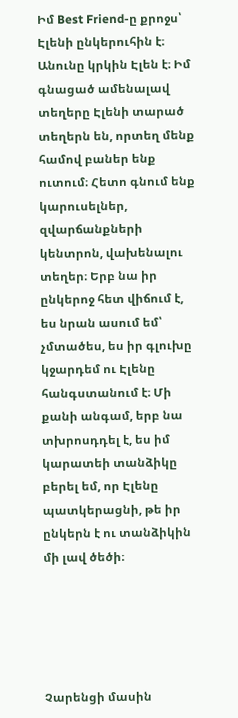Իմ Best Friend-ը քրոջս՝ Էլենի ընկերուհին է։ Անունը կրկին Էլեն է։ Իմ գնացած ամենալավ տեղերը Էլենի տարած տեղերն են, որտեղ մենք համով բաներ ենք ուտում։ Հետո գնում ենք կարուսելներ, զվարճանքների կենտրոն, վախենալու տեղեր։ Երբ նա իր ընկերոջ հետ վիճում է, ես նրան ասում եմ՝ չմտածես, ես իր գլուխը կջարդեմ ու Էլենը հանգստանում է։ Մի քանի անգամ, երբ նա տխրոսդդել է, ես իմ կարատեի տանձիկը բերել եմ, որ Էլենը պատկերացնի, թե իր ընկերն է ու տանձիկին մի լավ ծեծի։





Չարենցի մասին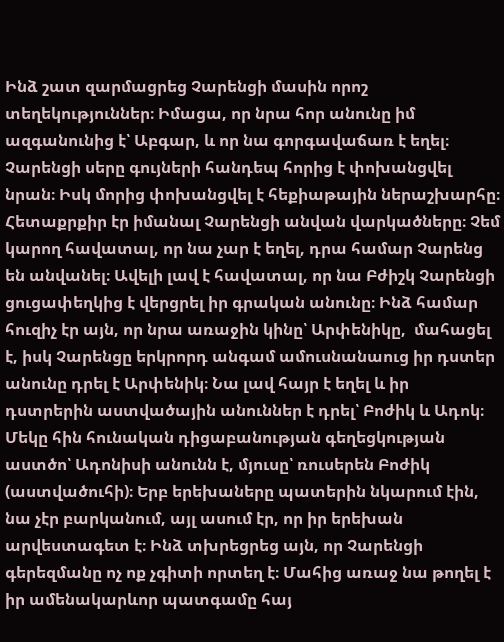Ինձ շատ զարմացրեց Չարենցի մասին որոշ տեղեկություններ։ Իմացա, որ նրա հոր անունը իմ ազգանունից է՝ Աբգար, և որ նա գորգավաճառ է եղել։ Չարենցի սերը գույների հանդեպ հորից է փոխանցվել նրան։ Իսկ մորից փոխանցվել է հեքիաթային ներաշխարհը։ Հետաքրքիր էր իմանալ Չարենցի անվան վարկածները։ Չեմ կարող հավատալ, որ նա չար է եղել, դրա համար Չարենց են անվանել։ Ավելի լավ է հավատալ, որ նա Բժիշկ Չարենցի ցուցափեղկից է վերցրել իր գրական անունը։ Ինձ համար հուզիչ էր այն, որ նրա առաջին կինը՝ Արփենիկը,  մահացել է, իսկ Չարենցը երկրորդ անգամ ամուսնանաուց իր դստեր անունը դրել է Արփենիկ։ Նա լավ հայր է եղել և իր դստրերին աստվածային անուններ է դրել՝ Բոժիկ և Ադոկ։ Մեկը հին հունական դիցաբանության գեղեցկության աստծո՝ Ադոնիսի անունն է, մյուսը՝ ռուսերեն Բոժիկ (աստվածուհի)։ Երբ երեխաները պատերին նկարում էին, նա չէր բարկանում, այլ ասում էր, որ իր երեխան արվեստագետ է։ Ինձ տխրեցրեց այն, որ Չարենցի գերեզմանը ոչ ոք չգիտի որտեղ է։ Մահից առաջ նա թողել է իր ամենակարևոր պատգամը հայ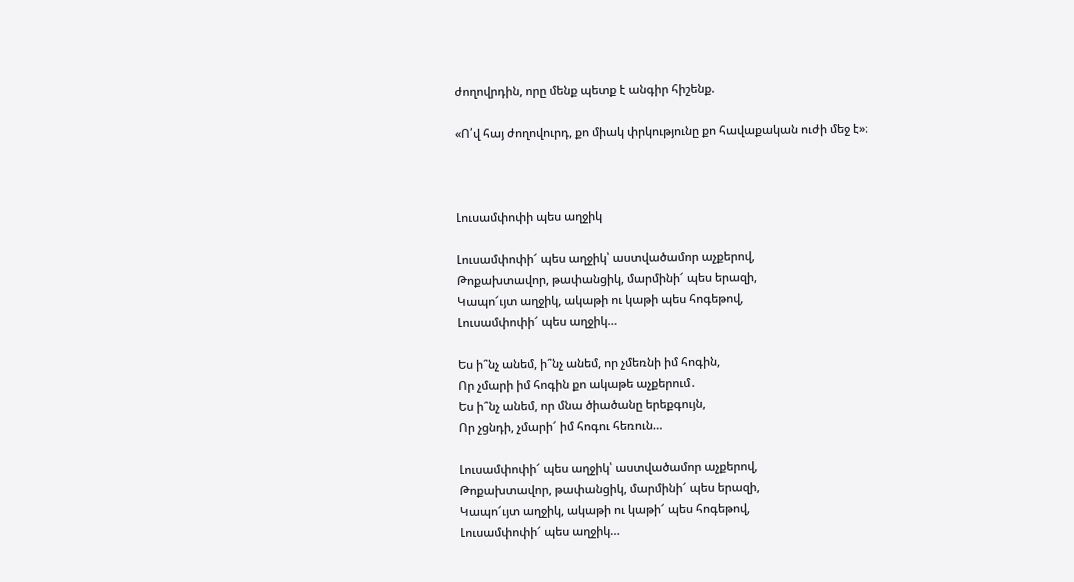ժողովրդին, որը մենք պետք է անգիր հիշենք.

«Ո՛վ հայ ժողովուրդ, քո միակ փրկությունը քո հավաքական ուժի մեջ է»։



Լուսամփոփի պես աղջիկ

Լուսամփոփի՜ պես աղջիկ՝ աստվածամոր աչքերով,
Թոքախտավոր, թափանցիկ, մարմինի՜ պես երազի,
Կապո՜ւյտ աղջիկ, ակաթի ու կաթի պես հոգեթով,
Լուսամփոփի՜ պես աղջիկ…

Ես ի՞նչ անեմ, ի՞նչ անեմ, որ չմեռնի իմ հոգին,
Որ չմարի իմ հոգին քո ակաթե աչքերում․
Ես ի՞նչ անեմ, որ մնա ծիածանը երեքգույն,
Որ չցնդի, չմարի՜ իմ հոգու հեռուն…

Լուսամփոփի՜ պես աղջիկ՝ աստվածամոր աչքերով,
Թոքախտավոր, թափանցիկ, մարմինի՜ պես երազի,
Կապո՜ւյտ աղջիկ, ակաթի ու կաթի՜ պես հոգեթով,
Լուսամփոփի՜ պես աղջիկ…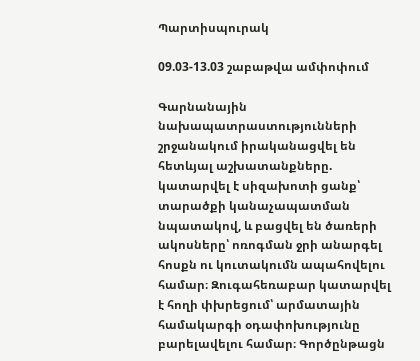Պարտիսպուրակ

09.03-13.03 շաբաթվա ամփոփում

Գարնանային նախապատրաստությունների շրջանակում իրականացվել են հետևյալ աշխատանքները. կատարվել է սիզախոտի ցանք՝ տարածքի կանաչապատման նպատակով, և բացվել են ծառերի ակոսները՝ ոռոգման ջրի անարգել հոսքն ու կուտակումն ապահովելու համար։ Զուգահեռաբար կատարվել է հողի փխրեցում՝ արմատային համակարգի օդափոխությունը բարելավելու համար։ Գործընթացն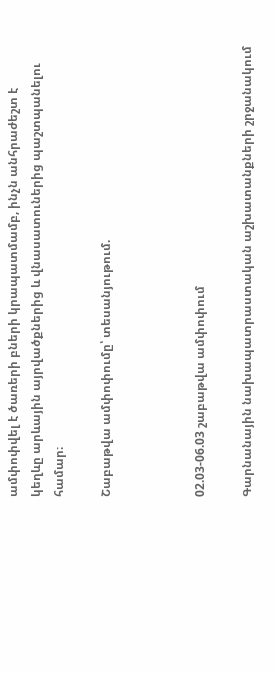ամփոփվել է ծառերի բների կրապատմամբ, ինչն անհրաժեշտ է կեղևը արևային այրվածքներից և վնասատուներից պաշտպանելու համար։

Շաբաթվա ամփոփումը՝ տեսանյութում.



02.03-06.03 շաբաթվա ամփոփում

Գարնանային նախապատրաստական աշխատանքների շրջանակում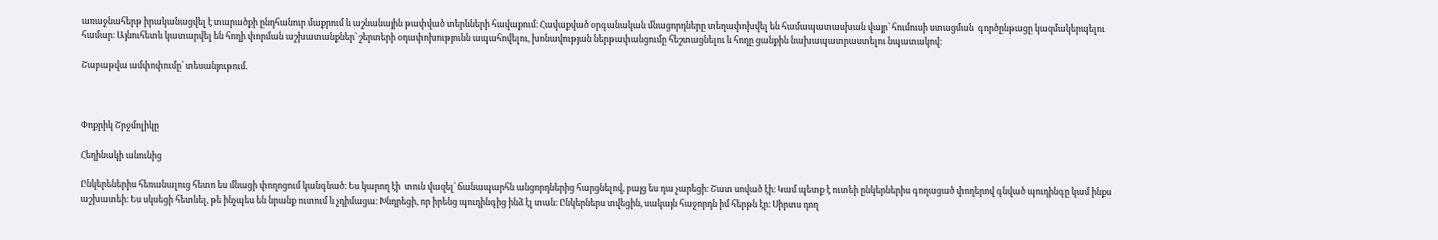առաջնահերթ իրականացվել է տարածքի ընդհանուր մաքրում և աշնանային թափված տերևների հավաքում։ Հավաքված օրգանական մնացորդները տեղափոխվել են համապատասխան վայր՝ հումուսի ստացման  գործընթացը կազմակերպելու համար։ Այնուհետև կատարվել են հողի փորման աշխատանքներ՝ շերտերի օդափոխությունն ապահովելու, խոնավության ներթափանցումը հեշտացնելու և հողը ցանքին նախապատրաստելու նպատակով։

Շաբաթվա ամփոփումը՝ տեսանյութում.



Փոքրիկ Շրջմոլիկը

Հեղինակի անունից

Ընկերեներիս հեռանալուց հետո ես մնացի փողոցում կանգնած։ Ես կարող էի  տուն վազել՝ ճանապարհն անցորդներից հարցնելով, բայց ես դա չարեցի։ Շատ սոված էի։ Կամ պետք է ուտեի ընկերներիս գողացած փողերով գնված պուդինգը կամ ինքս աշխատեի։ Ես սկսեցի հետևել, թե ինչպես են նրանք ուտում և չդիմացա։ Խնդրեցի, որ իրենց պուդինգից ինձ էլ տան։ Ընկերներս տվեցին, սակայն հաջորդն իմ հերթն էր։ Սիրտս դող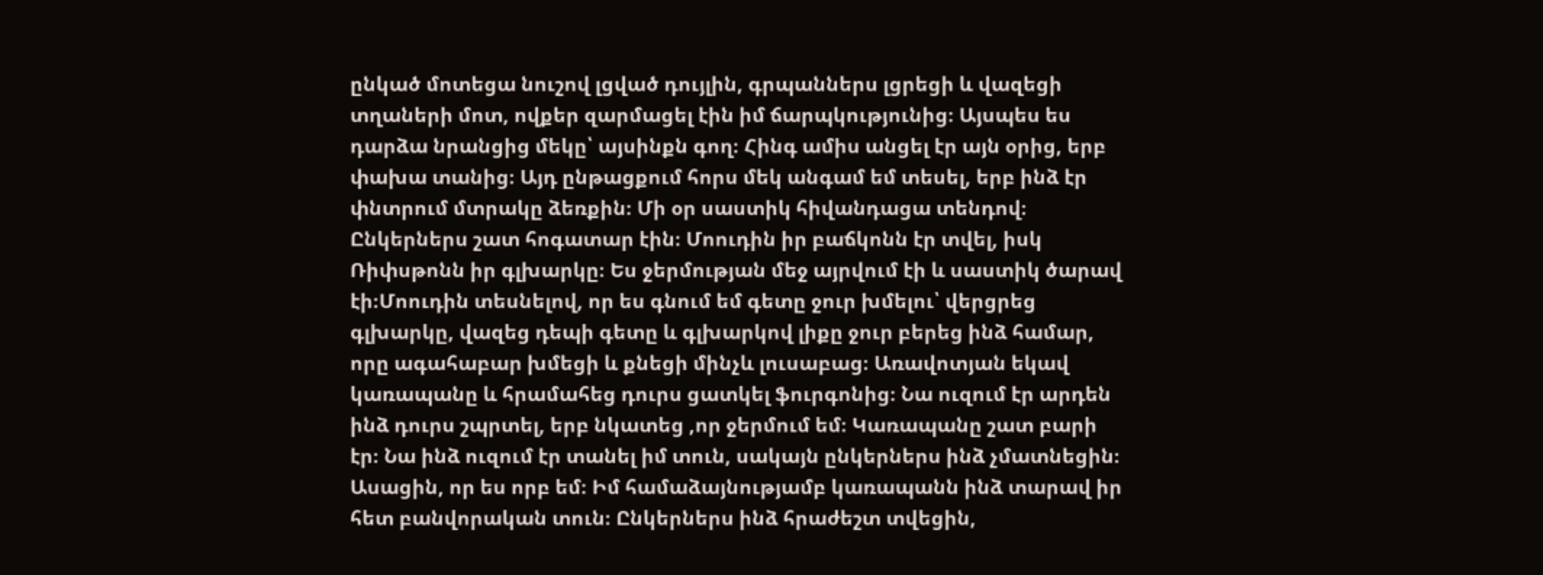ընկած մոտեցա նուշով լցված դույլին, գրպաններս լցրեցի և վազեցի տղաների մոտ, ովքեր զարմացել էին իմ ճարպկությունից։ Այսպես ես դարձա նրանցից մեկը՝ այսինքն գող։ Հինգ ամիս անցել էր այն օրից, երբ փախա տանից։ Այդ ընթացքում հորս մեկ անգամ եմ տեսել, երբ ինձ էր փնտրում մտրակը ձեռքին։ Մի օր սաստիկ հիվանդացա տենդով։ Ընկերներս շատ հոգատար էին։ Մոուդին իր բաճկոնն էր տվել, իսկ Ռիփսթոնն իր գլխարկը։ Ես ջերմության մեջ այրվում էի և սաստիկ ծարավ էի։Մոուդին տեսնելով, որ ես գնում եմ գետը ջուր խմելու՝ վերցրեց գլխարկը, վազեց դեպի գետը և գլխարկով լիքը ջուր բերեց ինձ համար, որը ագահաբար խմեցի և քնեցի մինչև լուսաբաց։ Առավոտյան եկավ կառապանը և հրամահեց դուրս ցատկել ֆուրգոնից։ Նա ուզում էր արդեն ինձ դուրս շպրտել, երբ նկատեց ,որ ջերմում եմ։ Կառապանը շատ բարի էր։ Նա ինձ ուզում էր տանել իմ տուն, սակայն ընկերներս ինձ չմատնեցին։ Ասացին, որ ես որբ եմ։ Իմ համաձայնությամբ կառապանն ինձ տարավ իր հետ բանվորական տուն։ Ընկերներս ինձ հրաժեշտ տվեցին,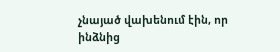չնայած վախենում էին, որ ինձնից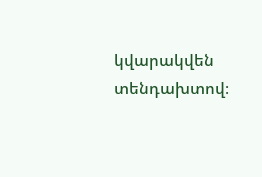կվարակվեն տենդախտով։